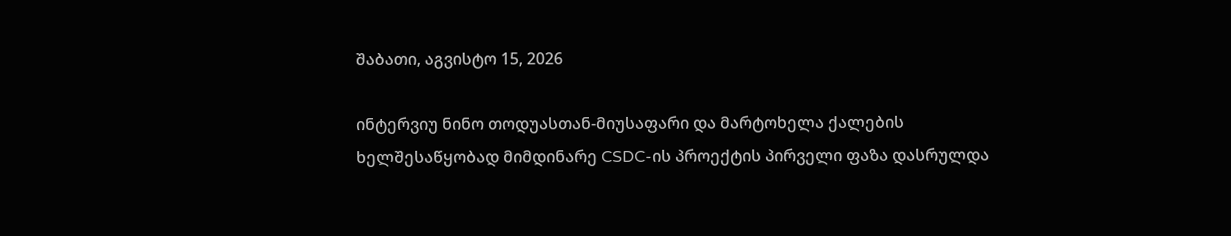შაბათი, აგვისტო 15, 2026

ინტერვიუ ნინო თოდუასთან-მიუსაფარი და მარტოხელა ქალების ხელშესაწყობად მიმდინარე CSDC-ის პროექტის პირველი ფაზა დასრულდა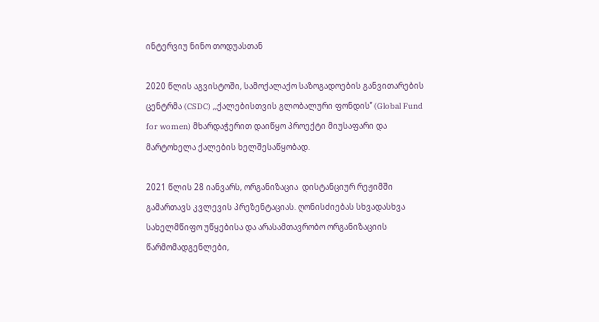ინტერვიუ ნინო თოდუასთან

2020 წლის აგვისტოში, სამოქალაქო საზოგადოების განვითარების ცენტრმა (CSDC) ,,ქალებისთვის გლობალური ფონდის’’ (Global Fund for women) მხარდაჭერით დაიწყო პროექტი მიუსაფარი და მარტოხელა ქალების ხელშესაწყობად.

2021 წლის 28 იანვარს, ორგანიზაცია  დისტანციურ რეჟიმში გამართავს კვლევის პრეზენტაციას. ღონისძიებას სხვადასხვა სახელმწიფო უწყებისა და არასამთავრობო ორგანიზაციის წარმომადგენლები,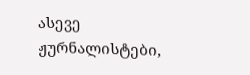ასევე ჟურნალისტები,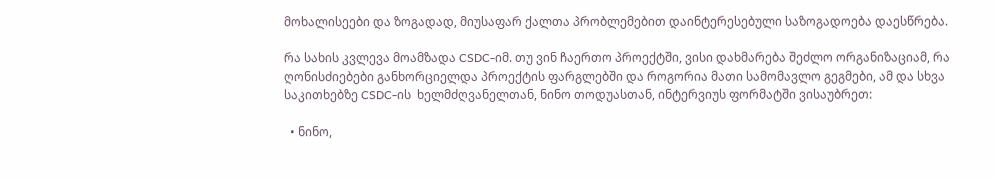მოხალისეები და ზოგადად, მიუსაფარ ქალთა პრობლემებით დაინტერესებული საზოგადოება დაესწრება.

რა სახის კვლევა მოამზადა CSDC-იმ. თუ ვინ ჩაერთო პროექტში, ვისი დახმარება შეძლო ორგანიზაციამ, რა ღონისძიებები განხორციელდა პროექტის ფარგლებში და როგორია მათი სამომავლო გეგმები, ამ და სხვა საკითხებზე CSDC-ის  ხელმძღვანელთან, ნინო თოდუასთან, ინტერვიუს ფორმატში ვისაუბრეთ:

  • ნინო,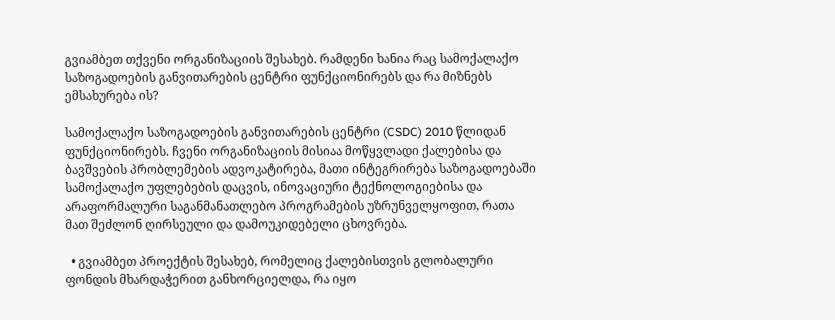გვიამბეთ თქვენი ორგანიზაციის შესახებ. რამდენი ხანია რაც სამოქალაქო საზოგადოების განვითარების ცენტრი ფუნქციონირებს და რა მიზნებს ემსახურება ის?

სამოქალაქო საზოგადოების განვითარების ცენტრი (CSDC) 2010 წლიდან ფუნქციონირებს. ჩვენი ორგანიზაციის მისიაა მოწყვლადი ქალებისა და ბავშვების პრობლემების ადვოკატირება, მათი ინტეგრირება საზოგადოებაში სამოქალაქო უფლებების დაცვის, ინოვაციური ტექნოლოგიებისა და არაფორმალური საგანმანათლებო პროგრამების უზრუნველყოფით, რათა მათ შეძლონ ღირსეული და დამოუკიდებელი ცხოვრება.

  • გვიამბეთ პროექტის შესახებ, რომელიც ქალებისთვის გლობალური ფონდის მხარდაჭერით განხორციელდა, რა იყო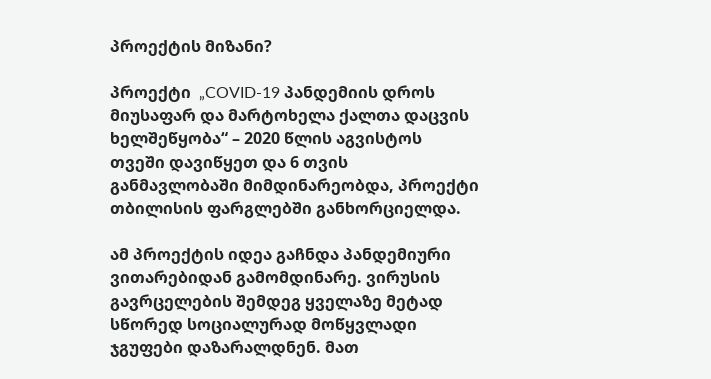პროექტის მიზანი?

პროექტი  „COVID-19 პანდემიის დროს მიუსაფარ და მარტოხელა ქალთა დაცვის ხელშეწყობა“ – 2020 წლის აგვისტოს თვეში დავიწყეთ და 6 თვის განმავლობაში მიმდინარეობდა, პროექტი თბილისის ფარგლებში განხორციელდა.

ამ პროექტის იდეა გაჩნდა პანდემიური ვითარებიდან გამომდინარე. ვირუსის გავრცელების შემდეგ ყველაზე მეტად სწორედ სოციალურად მოწყვლადი ჯგუფები დაზარალდნენ. მათ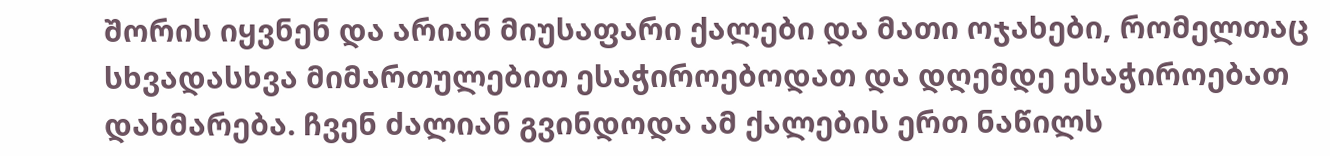შორის იყვნენ და არიან მიუსაფარი ქალები და მათი ოჯახები, რომელთაც სხვადასხვა მიმართულებით ესაჭიროებოდათ და დღემდე ესაჭიროებათ დახმარება. ჩვენ ძალიან გვინდოდა ამ ქალების ერთ ნაწილს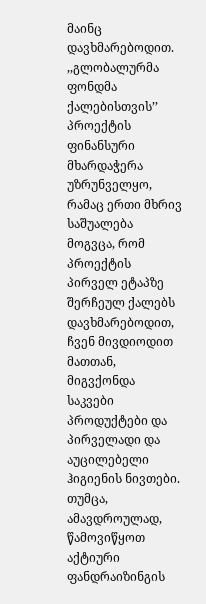მაინც დავხმარებოდით. ,,გლობალურმა ფონდმა ქალებისთვის’’ პროექტის ფინანსური მხარდაჭერა უზრუნველყო, რამაც ერთი მხრივ საშუალება მოგვცა, რომ პროექტის პირველ ეტაპზე შერჩეულ ქალებს დავხმარებოდით, ჩვენ მივდიოდით მათთან, მიგვქონდა საკვები პროდუქტები და პირველადი და აუცილებელი ჰიგიენის ნივთები. თუმცა, ამავდროულად, წამოვიწყოთ აქტიური ფანდრაიზინგის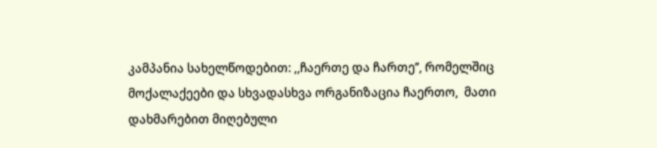კამპანია სახელწოდებით: ,,ჩაერთე და ჩართე’’, რომელშიც მოქალაქეები და სხვადასხვა ორგანიზაცია ჩაერთო,  მათი დახმარებით მიღებული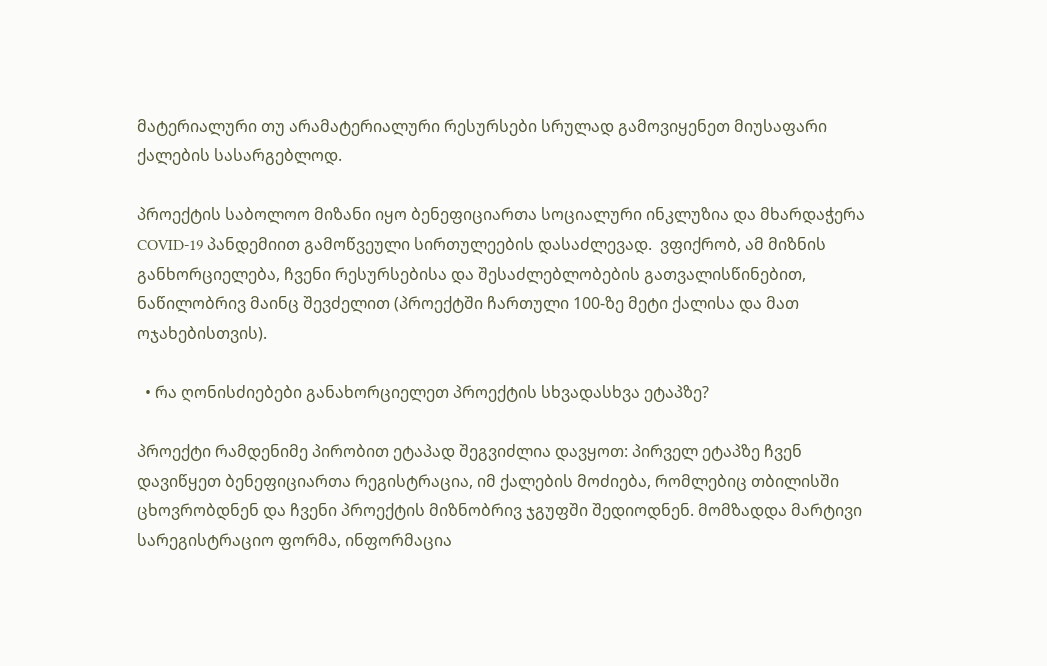მატერიალური თუ არამატერიალური რესურსები სრულად გამოვიყენეთ მიუსაფარი ქალების სასარგებლოდ.

პროექტის საბოლოო მიზანი იყო ბენეფიციართა სოციალური ინკლუზია და მხარდაჭერა COVID-19 პანდემიით გამოწვეული სირთულეების დასაძლევად.  ვფიქრობ, ამ მიზნის განხორციელება, ჩვენი რესურსებისა და შესაძლებლობების გათვალისწინებით, ნაწილობრივ მაინც შევძელით (პროექტში ჩართული 100-ზე მეტი ქალისა და მათ ოჯახებისთვის).

  • რა ღონისძიებები განახორციელეთ პროექტის სხვადასხვა ეტაპზე?

პროექტი რამდენიმე პირობით ეტაპად შეგვიძლია დავყოთ: პირველ ეტაპზე ჩვენ დავიწყეთ ბენეფიციართა რეგისტრაცია, იმ ქალების მოძიება, რომლებიც თბილისში ცხოვრობდნენ და ჩვენი პროექტის მიზნობრივ ჯგუფში შედიოდნენ. მომზადდა მარტივი სარეგისტრაციო ფორმა, ინფორმაცია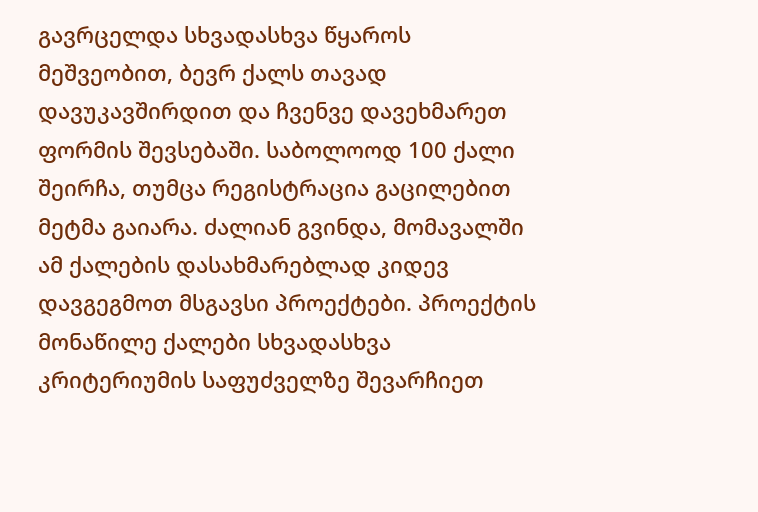გავრცელდა სხვადასხვა წყაროს მეშვეობით, ბევრ ქალს თავად დავუკავშირდით და ჩვენვე დავეხმარეთ ფორმის შევსებაში. საბოლოოდ 100 ქალი შეირჩა, თუმცა რეგისტრაცია გაცილებით მეტმა გაიარა. ძალიან გვინდა, მომავალში ამ ქალების დასახმარებლად კიდევ დავგეგმოთ მსგავსი პროექტები. პროექტის მონაწილე ქალები სხვადასხვა კრიტერიუმის საფუძველზე შევარჩიეთ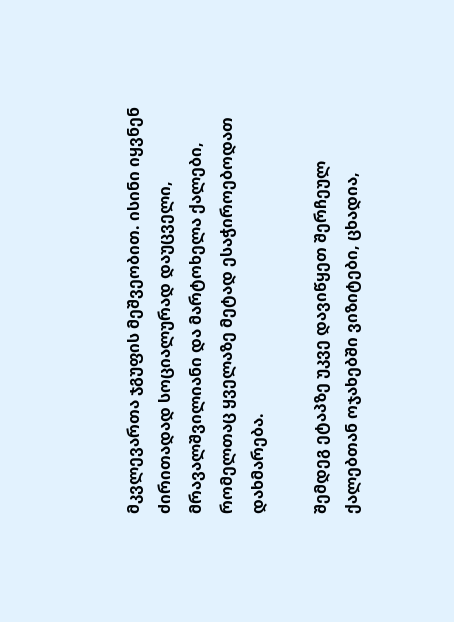მკვლევართა ჯგუფის მეშვეობით. ისინი იყვნენ ძირითადად სოციალურად დაუცველი, მრავალშვილიანი და მარტოხელა ქალები, რომელთაც ყველაზე მეტად ესაჭიროებოდათ დახმარება.

შემდეგ ეტაპზე უკვე დავიწყეთ შერჩეულ ქალებთან ოჯახებში ვიზიტები, ცხადია,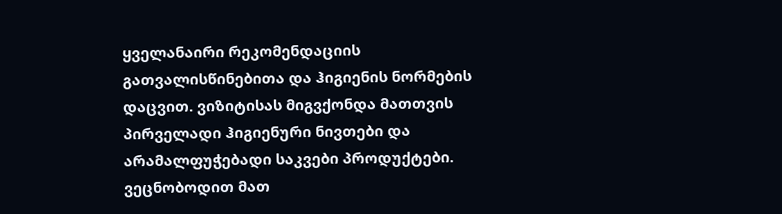ყველანაირი რეკომენდაციის გათვალისწინებითა და ჰიგიენის ნორმების დაცვით. ვიზიტისას მიგვქონდა მათთვის პირველადი ჰიგიენური ნივთები და არამალფუჭებადი საკვები პროდუქტები. ვეცნობოდით მათ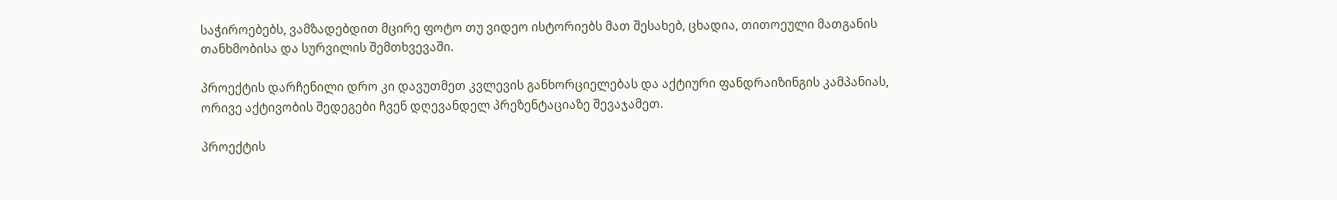საჭიროებებს, ვამზადებდით მცირე ფოტო თუ ვიდეო ისტორიებს მათ შესახებ, ცხადია, თითოეული მათგანის თანხმობისა და სურვილის შემთხვევაში.

პროექტის დარჩენილი დრო კი დავუთმეთ კვლევის განხორციელებას და აქტიური ფანდრაიზინგის კამპანიას, ორივე აქტივობის შედეგები ჩვენ დღევანდელ პრეზენტაციაზე შევაჯამეთ.

პროექტის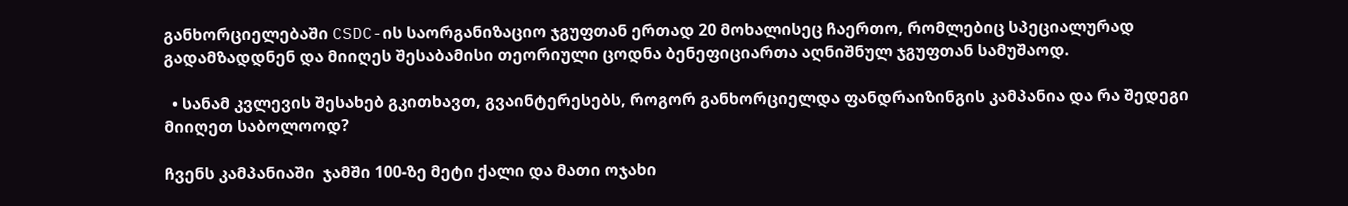განხორციელებაში CSDC-ის საორგანიზაციო ჯგუფთან ერთად 20 მოხალისეც ჩაერთო, რომლებიც სპეციალურად გადამზადდნენ და მიიღეს შესაბამისი თეორიული ცოდნა ბენეფიციართა აღნიშნულ ჯგუფთან სამუშაოდ.

  • სანამ კვლევის შესახებ გკითხავთ, გვაინტერესებს, როგორ განხორციელდა ფანდრაიზინგის კამპანია და რა შედეგი მიიღეთ საბოლოოდ?

ჩვენს კამპანიაში  ჯამში 100-ზე მეტი ქალი და მათი ოჯახი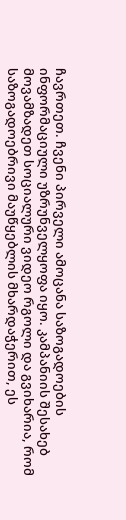ჩავრთეთ. ჩვენი პირველი ამოცანა საზოგადოების ინფორმაციული უზრუნველყოფა იყო. კამპანიის შესახებ მოვამზადეთ სოციალური ვიდეო რგოლი და გვიხარია, რომ საზოგადოებრივი მაუწყებლის მხარდაჭერით, ეს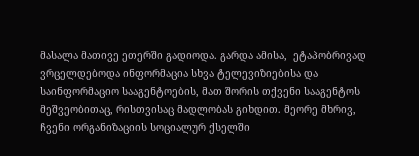მასალა მათივე ეთერში გადიოდა. გარდა ამისა,  ეტაპობრივად ვრცელდებოდა ინფორმაცია სხვა ტელევიზიებისა და საინფორმაციო სააგენტოების, მათ შორის თქვენი სააგენტოს მეშვეობითაც, რისთვისაც მადლობას გიხდით. მეორე მხრივ, ჩვენი ორგანიზაციის სოციალურ ქსელში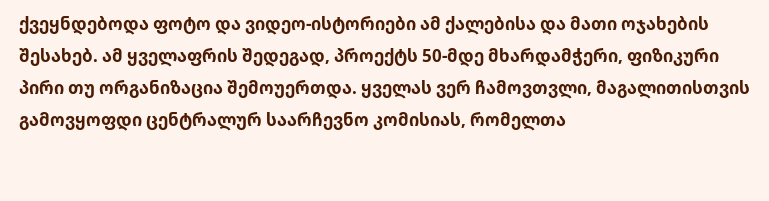ქვეყნდებოდა ფოტო და ვიდეო-ისტორიები ამ ქალებისა და მათი ოჯახების შესახებ. ამ ყველაფრის შედეგად, პროექტს 50-მდე მხარდამჭერი, ფიზიკური პირი თუ ორგანიზაცია შემოუერთდა. ყველას ვერ ჩამოვთვლი, მაგალითისთვის გამოვყოფდი ცენტრალურ საარჩევნო კომისიას, რომელთა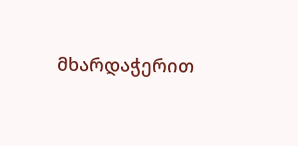მხარდაჭერით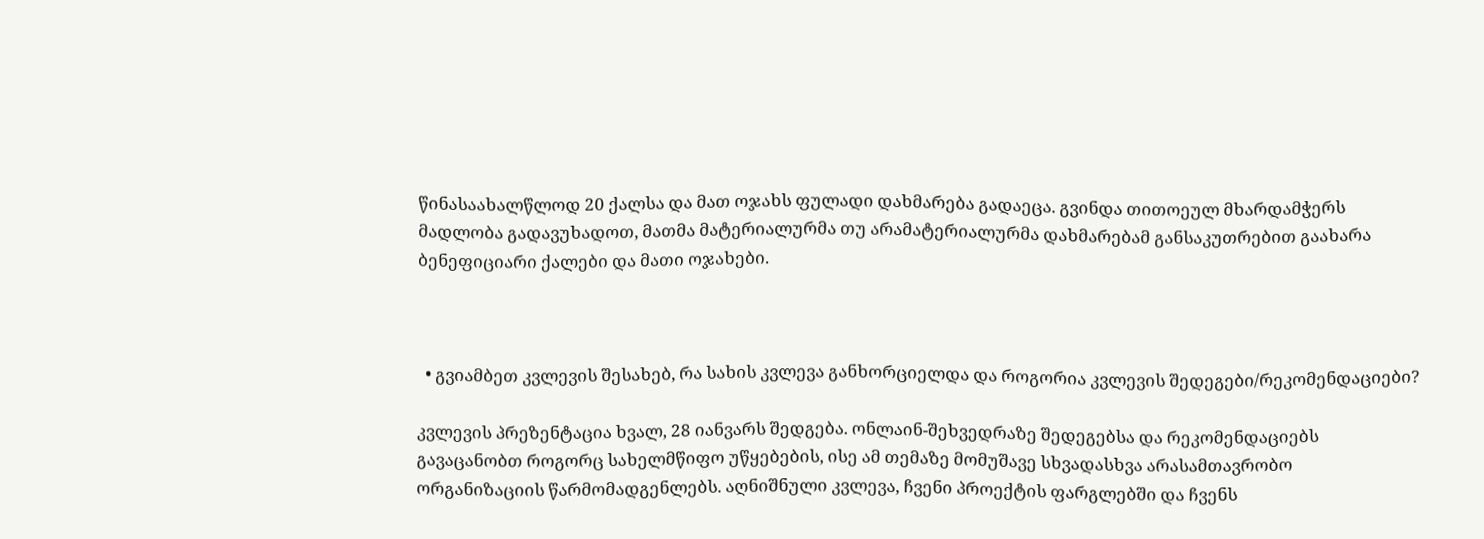წინასაახალწლოდ 20 ქალსა და მათ ოჯახს ფულადი დახმარება გადაეცა. გვინდა თითოეულ მხარდამჭერს მადლობა გადავუხადოთ, მათმა მატერიალურმა თუ არამატერიალურმა დახმარებამ განსაკუთრებით გაახარა ბენეფიციარი ქალები და მათი ოჯახები.



  • გვიამბეთ კვლევის შესახებ, რა სახის კვლევა განხორციელდა და როგორია კვლევის შედეგები/რეკომენდაციები?

კვლევის პრეზენტაცია ხვალ, 28 იანვარს შედგება. ონლაინ-შეხვედრაზე შედეგებსა და რეკომენდაციებს გავაცანობთ როგორც სახელმწიფო უწყებების, ისე ამ თემაზე მომუშავე სხვადასხვა არასამთავრობო ორგანიზაციის წარმომადგენლებს. აღნიშნული კვლევა, ჩვენი პროექტის ფარგლებში და ჩვენს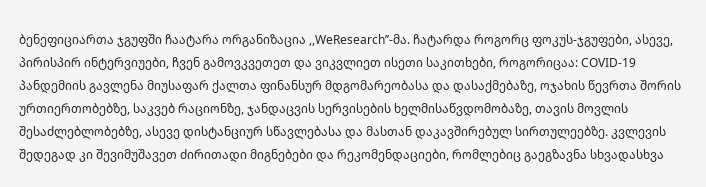ბენეფიციართა ჯგუფში ჩაატარა ორგანიზაცია ,,WeResearch’’-მა. ჩატარდა როგორც ფოკუს-ჯგუფები, ასევე, პირისპირ ინტერვიუები, ჩვენ გამოვკვეთეთ და ვიკვლიეთ ისეთი საკითხები, როგორიცაა: COVID-19 პანდემიის გავლენა მიუსაფარ ქალთა ფინანსურ მდგომარეობასა და დასაქმებაზე, ოჯახის წევრთა შორის ურთიერთობებზე, საკვებ რაციონზე, ჯანდაცვის სერვისების ხელმისაწვდომობაზე, თავის მოვლის შესაძლებლობებზე, ასევე დისტანციურ სწავლებასა და მასთან დაკავშირებულ სირთულეებზე. კვლევის შედეგად კი შევიმუშავეთ ძირითადი მიგნებები და რეკომენდაციები, რომლებიც გაეგზავნა სხვადასხვა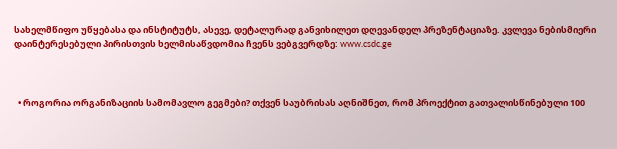სახელმწიფო უწყებასა და ინსტიტუტს, ასევე, დეტალურად განვიხილეთ დღევანდელ პრეზენტაციაზე. კვლევა ნებისმიერი დაინტერესებული პირისთვის ხელმისაწვდომია ჩვენს ვებგვერდზე: www.csdc.ge



  • როგორია ორგანიზაციის სამომავლო გეგმები? თქვენ საუბრისას აღნიშნეთ, რომ პროექტით გათვალისწინებული 100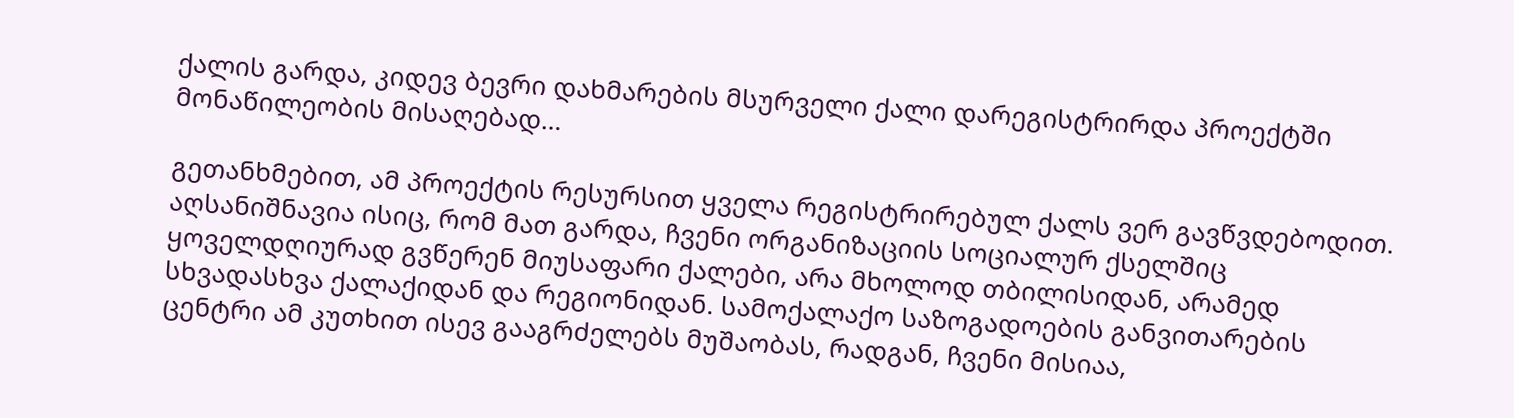ქალის გარდა, კიდევ ბევრი დახმარების მსურველი ქალი დარეგისტრირდა პროექტში მონაწილეობის მისაღებად…

გეთანხმებით, ამ პროექტის რესურსით ყველა რეგისტრირებულ ქალს ვერ გავწვდებოდით. აღსანიშნავია ისიც, რომ მათ გარდა, ჩვენი ორგანიზაციის სოციალურ ქსელშიც ყოველდღიურად გვწერენ მიუსაფარი ქალები, არა მხოლოდ თბილისიდან, არამედ სხვადასხვა ქალაქიდან და რეგიონიდან. სამოქალაქო საზოგადოების განვითარების ცენტრი ამ კუთხით ისევ გააგრძელებს მუშაობას, რადგან, ჩვენი მისიაა,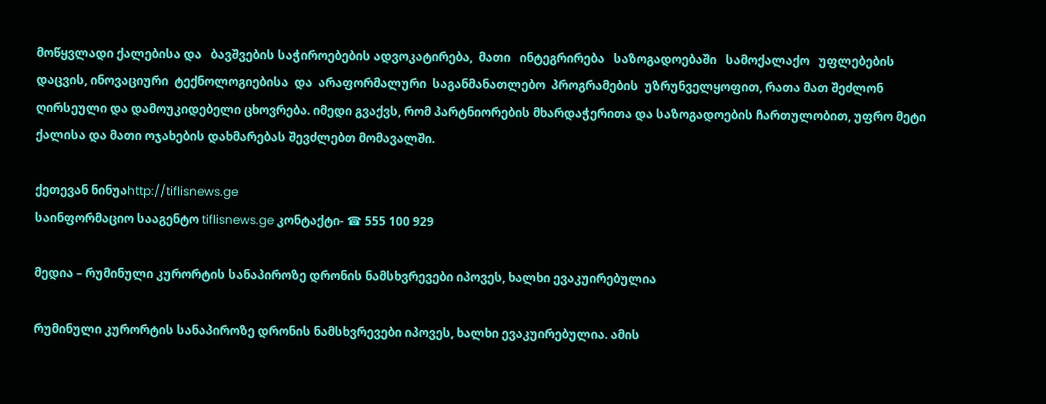მოწყვლადი ქალებისა და   ბავშვების საჭიროებების ადვოკატირება,  მათი   ინტეგრირება   საზოგადოებაში   სამოქალაქო   უფლებების   დაცვის, ინოვაციური  ტექნოლოგიებისა  და  არაფორმალური  საგანმანათლებო  პროგრამების  უზრუნველყოფით, რათა მათ შეძლონ ღირსეული და დამოუკიდებელი ცხოვრება. იმედი გვაქვს, რომ პარტნიორების მხარდაჭერითა და საზოგადოების ჩართულობით, უფრო მეტი ქალისა და მათი ოჯახების დახმარებას შევძლებთ მომავალში.

ქეთევან ნინუაhttp://tiflisnews.ge
საინფორმაციო სააგენტო tiflisnews.ge კონტაქტი- ☎ 555 100 929

მედია – რუმინული კურორტის სანაპიროზე დრონის ნამსხვრევები იპოვეს, ხალხი ევაკუირებულია

რუმინული კურორტის სანაპიროზე დრონის ნამსხვრევები იპოვეს, ხალხი ევაკუირებულია. ამის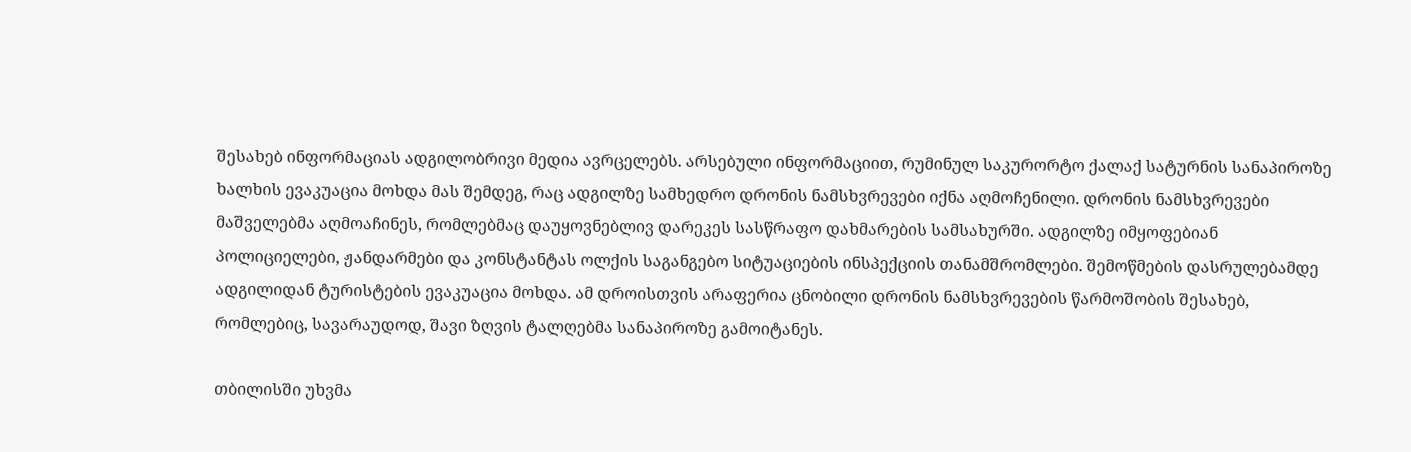შესახებ ინფორმაციას ადგილობრივი მედია ავრცელებს. არსებული ინფორმაციით, რუმინულ საკურორტო ქალაქ სატურნის სანაპიროზე ხალხის ევაკუაცია მოხდა მას შემდეგ, რაც ადგილზე სამხედრო დრონის ნამსხვრევები იქნა აღმოჩენილი. დრონის ნამსხვრევები მაშველებმა აღმოაჩინეს, რომლებმაც დაუყოვნებლივ დარეკეს სასწრაფო დახმარების სამსახურში. ადგილზე იმყოფებიან პოლიციელები, ჟანდარმები და კონსტანტას ოლქის საგანგებო სიტუაციების ინსპექციის თანამშრომლები. შემოწმების დასრულებამდე ადგილიდან ტურისტების ევაკუაცია მოხდა. ამ დროისთვის არაფერია ცნობილი დრონის ნამსხვრევების წარმოშობის შესახებ, რომლებიც, სავარაუდოდ, შავი ზღვის ტალღებმა სანაპიროზე გამოიტანეს.

თბილისში უხვმა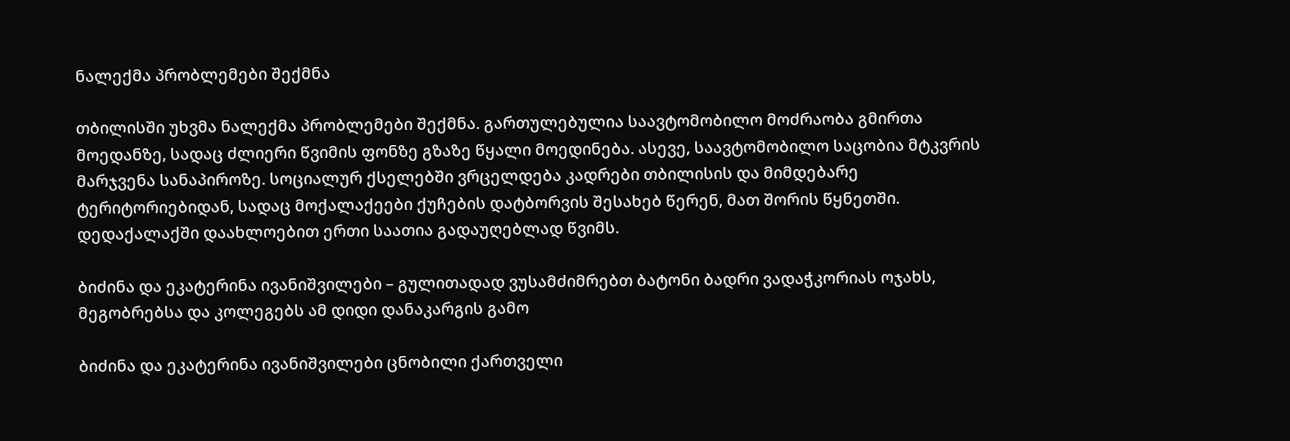ნალექმა პრობლემები შექმნა

თბილისში უხვმა ნალექმა პრობლემები შექმნა. გართულებულია საავტომობილო მოძრაობა გმირთა მოედანზე, სადაც ძლიერი წვიმის ფონზე გზაზე წყალი მოედინება. ასევე, საავტომობილო საცობია მტკვრის მარჯვენა სანაპიროზე. სოციალურ ქსელებში ვრცელდება კადრები თბილისის და მიმდებარე ტერიტორიებიდან, სადაც მოქალაქეები ქუჩების დატბორვის შესახებ წერენ, მათ შორის წყნეთში. დედაქალაქში დაახლოებით ერთი საათია გადაუღებლად წვიმს.

ბიძინა და ეკატერინა ივანიშვილები – გულითადად ვუსამძიმრებთ ბატონი ბადრი ვადაჭკორიას ოჯახს, მეგობრებსა და კოლეგებს ამ დიდი დანაკარგის გამო

ბიძინა და ეკატერინა ივანიშვილები ცნობილი ქართველი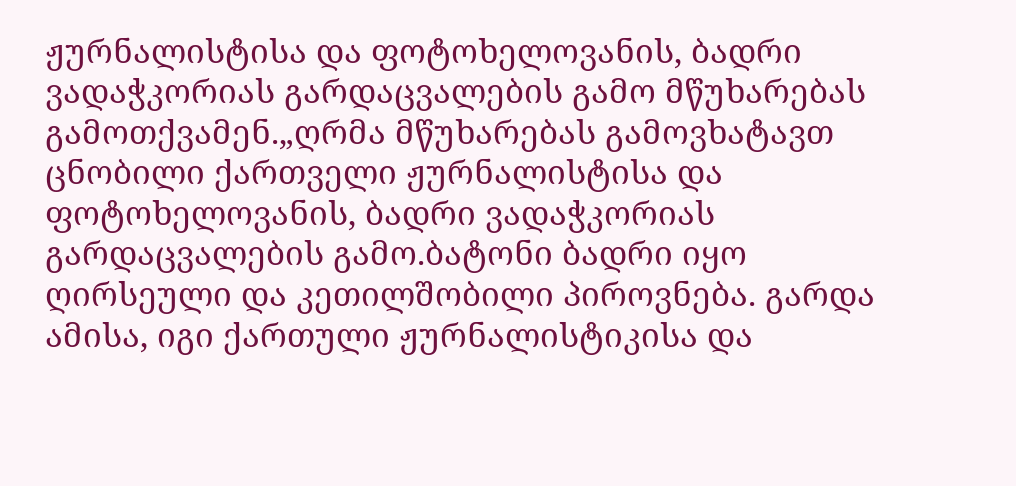ჟურნალისტისა და ფოტოხელოვანის, ბადრი ვადაჭკორიას გარდაცვალების გამო მწუხარებას გამოთქვამენ.„ღრმა მწუხარებას გამოვხატავთ ცნობილი ქართველი ჟურნალისტისა და ფოტოხელოვანის, ბადრი ვადაჭკორიას გარდაცვალების გამო.ბატონი ბადრი იყო ღირსეული და კეთილშობილი პიროვნება. გარდა ამისა, იგი ქართული ჟურნალისტიკისა და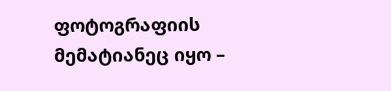ფოტოგრაფიის მემატიანეც იყო –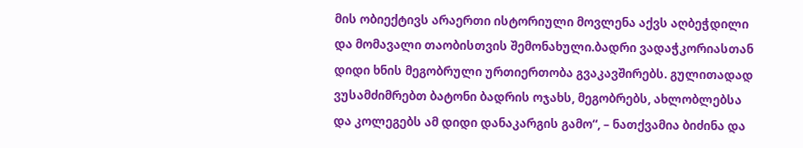მის ობიექტივს არაერთი ისტორიული მოვლენა აქვს აღბეჭდილი და მომავალი თაობისთვის შემონახული.ბადრი ვადაჭკორიასთან დიდი ხნის მეგობრული ურთიერთობა გვაკავშირებს. გულითადად ვუსამძიმრებთ ბატონი ბადრის ოჯახს, მეგობრებს, ახლობლებსა და კოლეგებს ამ დიდი დანაკარგის გამო“, – ნათქვამია ბიძინა და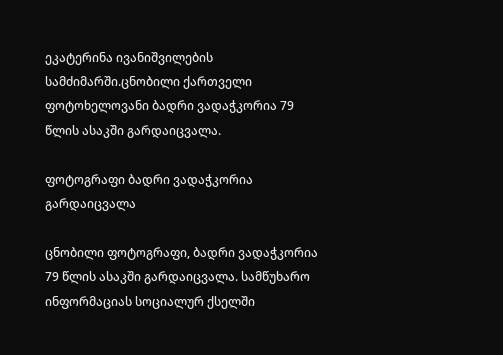ეკატერინა ივანიშვილების სამძიმარში.ცნობილი ქართველი ფოტოხელოვანი ბადრი ვადაჭკორია 79 წლის ასაკში გარდაიცვალა.

ფოტოგრაფი ბადრი ვადაჭკორია გარდაიცვალა

ცნობილი ფოტოგრაფი, ბადრი ვადაჭკორია 79 წლის ასაკში გარდაიცვალა. სამწუხარო ინფორმაციას სოციალურ ქსელში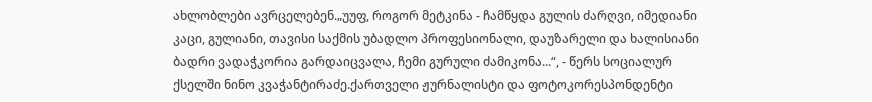ახლობლები ავრცელებენ.„უუფ, როგორ მეტკინა - ჩამწყდა გულის ძარღვი, იმედიანი კაცი, გულიანი, თავისი საქმის უბადლო პროფესიონალი, დაუზარელი და ხალისიანი ბადრი ვადაჭკორია გარდაიცვალა, ჩემი გურული ძამიკონა...“, - წერს სოციალურ ქსელში ნინო კვაჭანტირაძე.ქართველი ჟურნალისტი და ფოტოკორესპონდენტი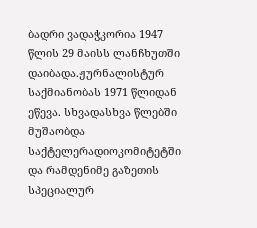ბადრი ვადაჭკორია 1947 წლის 29 მაისს ლანჩხუთში დაიბადა.ჟურნალისტურ საქმიანობას 1971 წლიდან ეწევა. სხვადასხვა წლებში მუშაობდა საქტელერადიოკომიტეტში და რამდენიმე გაზეთის სპეციალურ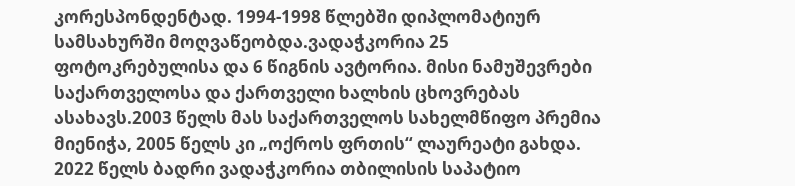კორესპონდენტად. 1994-1998 წლებში დიპლომატიურ სამსახურში მოღვაწეობდა.ვადაჭკორია 25 ფოტოკრებულისა და 6 წიგნის ავტორია. მისი ნამუშევრები საქართველოსა და ქართველი ხალხის ცხოვრებას ასახავს.2003 წელს მას საქართველოს სახელმწიფო პრემია მიენიჭა, 2005 წელს კი „ოქროს ფრთის“ ლაურეატი გახდა. 2022 წელს ბადრი ვადაჭკორია თბილისის საპატიო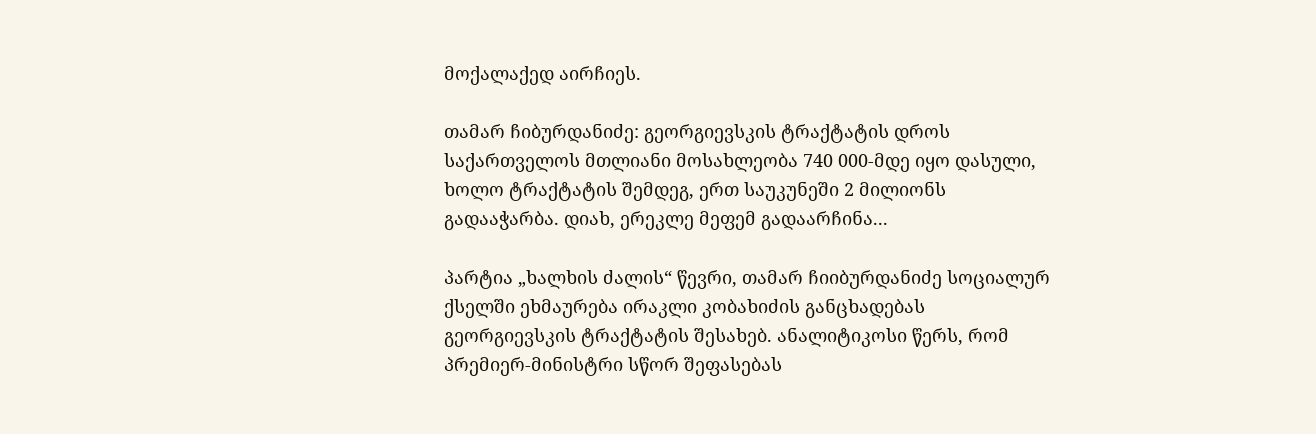მოქალაქედ აირჩიეს.

თამარ ჩიბურდანიძე: გეორგიევსკის ტრაქტატის დროს საქართველოს მთლიანი მოსახლეობა 740 000-მდე იყო დასული, ხოლო ტრაქტატის შემდეგ, ერთ საუკუნეში 2 მილიონს გადააჭარბა. დიახ, ერეკლე მეფემ გადაარჩინა...

პარტია „ხალხის ძალის“ წევრი, თამარ ჩიიბურდანიძე სოციალურ ქსელში ეხმაურება ირაკლი კობახიძის განცხადებას გეორგიევსკის ტრაქტატის შესახებ. ანალიტიკოსი წერს, რომ პრემიერ-მინისტრი სწორ შეფასებას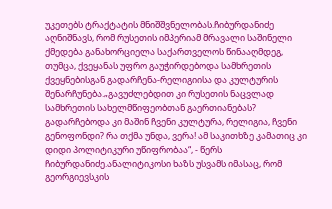უკეთებს ტრაქტატის მნიშშვნელობას.ჩიბურდანიძე აღნიშნავს, რომ რუსეთის იმპერიამ მრავალი საშინელი ქმედება განახორციელა საქართველოს წინააღმდეგ, თუმცა, ქვეყანას უფრო გაუჭირდებოდა სამხრეთის ქვეყნებისგან გადარჩენა-რელიგიისა და კულტურის შენარჩუნება.„გავუძლებდით კი რუსეთის ნაცვლად სამხრეთის სახელმწიფეობთან გაერთიანებას? გადარჩებოდა კი მაშინ ჩვენი კულტურა, რელიგია, ჩვენი გენოფონდი? რა თქმა უნდა, ვერა! ამ საკითხზე კამათიც კი დიდი პოლიტიკური უწიფრობაა“, - წერს ჩიბურდანიძე.ანალიტიკოსი ხაზს უსვამს იმასაც, რომ გეორგიევსკის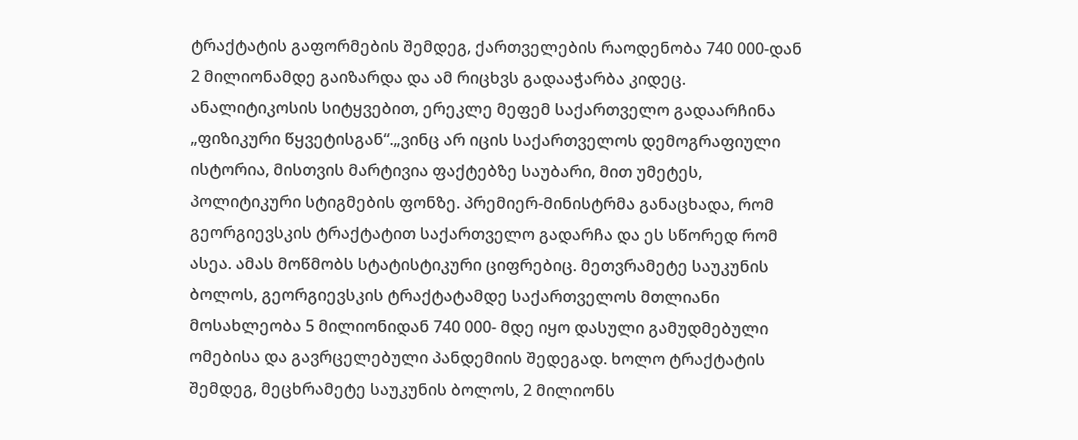ტრაქტატის გაფორმების შემდეგ, ქართველების რაოდენობა 740 000-დან 2 მილიონამდე გაიზარდა და ამ რიცხვს გადააჭარბა კიდეც. ანალიტიკოსის სიტყვებით, ერეკლე მეფემ საქართველო გადაარჩინა „ფიზიკური წყვეტისგან“.„ვინც არ იცის საქართველოს დემოგრაფიული ისტორია, მისთვის მარტივია ფაქტებზე საუბარი, მით უმეტეს, პოლიტიკური სტიგმების ფონზე. პრემიერ-მინისტრმა განაცხადა, რომ გეორგიევსკის ტრაქტატით საქართველო გადარჩა და ეს სწორედ რომ ასეა. ამას მოწმობს სტატისტიკური ციფრებიც. მეთვრამეტე საუკუნის ბოლოს, გეორგიევსკის ტრაქტატამდე საქართველოს მთლიანი მოსახლეობა 5 მილიონიდან 740 000- მდე იყო დასული გამუდმებული ომებისა და გავრცელებული პანდემიის შედეგად. ხოლო ტრაქტატის შემდეგ, მეცხრამეტე საუკუნის ბოლოს, 2 მილიონს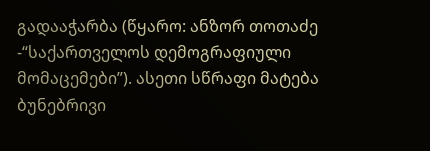გადააჭარბა (წყარო: ანზორ თოთაძე -“საქართველოს დემოგრაფიული მომაცემები”). ასეთი სწრაფი მატება ბუნებრივი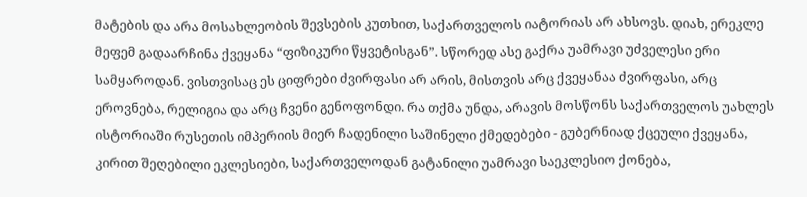მატების და არა მოსახლეობის შევსების კუთხით, საქართველოს იატორიას არ ახსოვს. დიახ, ერეკლე მეფემ გადაარჩინა ქვეყანა “ფიზიკური წყვეტისგან”. სწორედ ასე გაქრა უამრავი უძველესი ერი სამყაროდან. ვისთვისაც ეს ციფრები ძვირფასი არ არის, მისთვის არც ქვეყანაა ძვირფასი, არც ეროვნება, რელიგია და არც ჩვენი გენოფონდი. რა თქმა უნდა, არავის მოსწონს საქართველოს უახლეს ისტორიაში რუსეთის იმპერიის მიერ ჩადენილი საშინელი ქმედებები - გუბერნიად ქცეული ქვეყანა, კირით შეღებილი ეკლესიები, საქართველოდან გატანილი უამრავი საეკლესიო ქონება,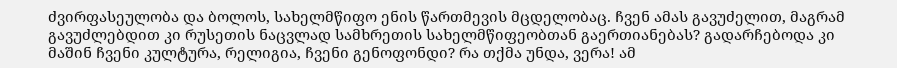ძვირფასეულობა და ბოლოს, სახელმწიფო ენის წართმევის მცდელობაც. ჩვენ ამას გავუძელით, მაგრამ გავუძლებდით კი რუსეთის ნაცვლად სამხრეთის სახელმწიფეობთან გაერთიანებას? გადარჩებოდა კი მაშინ ჩვენი კულტურა, რელიგია, ჩვენი გენოფონდი? რა თქმა უნდა, ვერა! ამ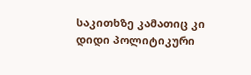საკითხზე კამათიც კი დიდი პოლიტიკური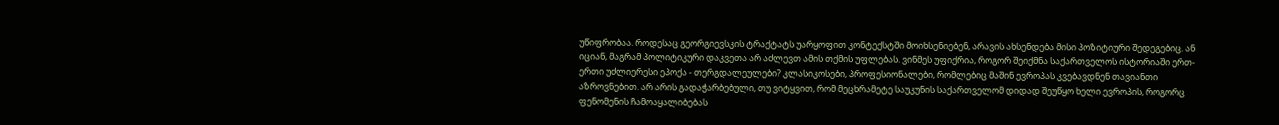უწიფრობაა. როდესაც გეორგიევსკის ტრაქტატს უარყოფით კონტექსტში მოიხსენიებენ, არავის ახსენდება მისი პოზიტიური შედეგებიც. ან იციან, მაგრამ პოლიტიკური დაკვეთა არ აძლევთ ამის თქმის უფლებას. ვინმეს უფიქრია, როგორ შეიქმნა საქართველოს ისტორიაში ერთ-ერთი უძლიერესი ეპოქა - თერგდალეულები? კლასიკოსები, პროფესიონალები, რომლებიც მაშინ ევროპას კვებავდნენ თავიანთი აზროვნებით. არ არის გადაჭარბებული, თუ ვიტყვით, რომ მეცხრამეტე საუკუნის საქართველომ დიდად შეუწყო ხელი ევროპის, როგორც ფენომენის ჩამოაყალიბებას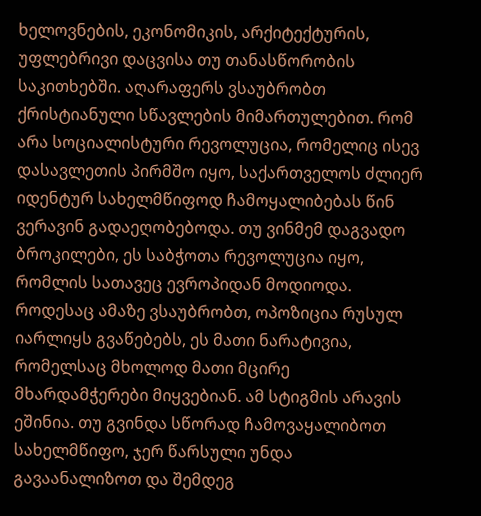ხელოვნების, ეკონომიკის, არქიტექტურის, უფლებრივი დაცვისა თუ თანასწორობის საკითხებში. აღარაფერს ვსაუბრობთ ქრისტიანული სწავლების მიმართულებით. რომ არა სოციალისტური რევოლუცია, რომელიც ისევ დასავლეთის პირმშო იყო, საქართველოს ძლიერ იდენტურ სახელმწიფოდ ჩამოყალიბებას წინ ვერავინ გადაეღობებოდა. თუ ვინმემ დაგვადო ბროკილები, ეს საბჭოთა რევოლუცია იყო, რომლის სათავეც ევროპიდან მოდიოდა. როდესაც ამაზე ვსაუბრობთ, ოპოზიცია რუსულ იარლიყს გვაწებებს, ეს მათი ნარატივია, რომელსაც მხოლოდ მათი მცირე მხარდამჭერები მიყვებიან. ამ სტიგმის არავის ეშინია. თუ გვინდა სწორად ჩამოვაყალიბოთ სახელმწიფო, ჯერ წარსული უნდა გავაანალიზოთ და შემდეგ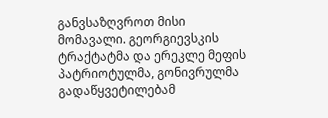განვსაზღვროთ მისი მომავალი. გეორგიევსკის ტრაქტატმა და ერეკლე მეფის პატრიოტულმა, გონივრულმა გადაწყვეტილებამ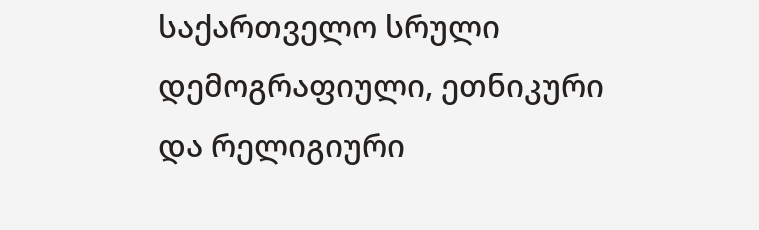საქართველო სრული დემოგრაფიული, ეთნიკური და რელიგიური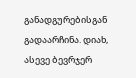განადგურებისგან გადაარჩინა. დიახ, ასევე ბევრჯერ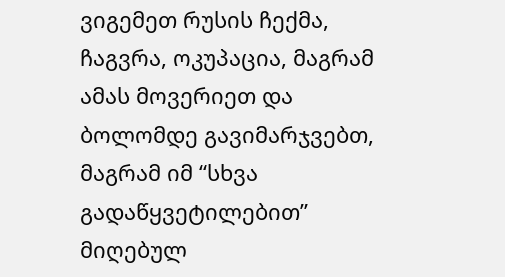ვიგემეთ რუსის ჩექმა, ჩაგვრა, ოკუპაცია, მაგრამ ამას მოვერიეთ და ბოლომდე გავიმარჯვებთ, მაგრამ იმ “სხვა გადაწყვეტილებით” მიღებულ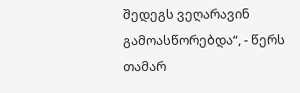შედეგს ვეღარავინ გამოასწორებდა“, - წერს თამარ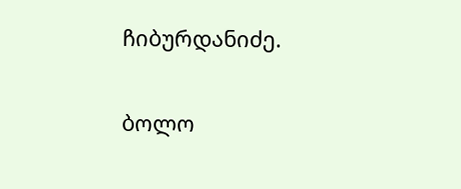ჩიბურდანიძე.

ბოლო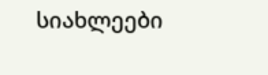სიახლეები